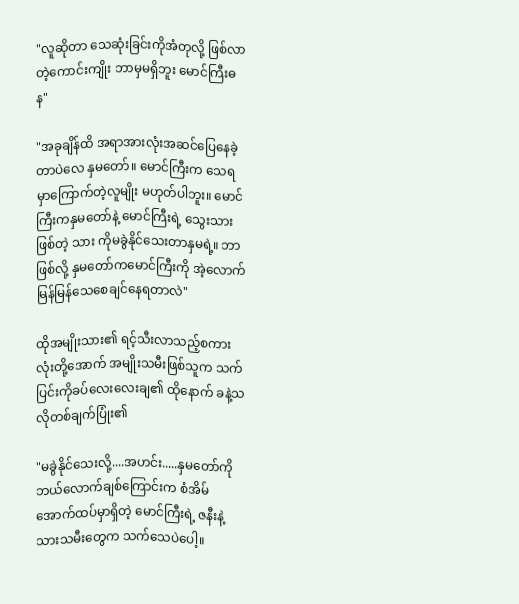"လူဆိုတာ သေဆုံးခြင်းကိုအံတုလို့ ဖြစ်လာတဲ့ကောင်းကျိုး ဘာမှမရှိဘူး မောင်ကြီးဓန"

"အခုချိန်ထိ အရာအားလုံးအဆင်ပြေနေခဲ့တာပဲလေ နှမတော်။ မောင်ကြီးက သေရမှာကြောက်တဲ့လူမျိုး မဟုတ်ပါဘူး။ မောင်ကြီးကနှမတော်နဲ့ မောင်ကြီးရဲ့ သွေးသားဖြစ်တဲ့ သား ကိုမခွဲနိုင်သေးတာနှမရဲ့။ ဘာဖြစ်လို့ နှမတော်ကမောင်ကြီးကို အဲ့လောက်မြန်မြန်သေစေချင်နေရတာလဲ"

ထိုအမျိုးသား၏ ရင့်သီးလာသည့်စကားလုံးတို့အောက် အမျိုးသမီးဖြစ်သူက သက်ပြင်းကိုခပ်လေးလေးချ၏ ထိုနောက် ခနဲ့သလိုတစ်ချက်ပြုံး၏

"မခွဲနိုင်သေးလို့....အဟင်း.....နှမတော်ကိုဘယ်လောက်ချစ်ကြောင်းက စံအိမ်အောက်ထပ်မှာရှိတဲ့ မောင်ကြီးရဲ့ ဇနီးနဲ့သားသမီးတွေက သက်သေပဲပေါ့။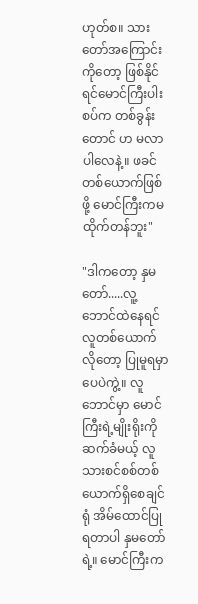ဟုတ်စ။ သားတော်အကြောင်းကိုတော့ ဖြစ်နိုင်ရင်မောင်ကြီးပါးစပ်က တစ်ခွန်းတောင် ဟ မလာပါလေနဲ့။ ဖခင်တစ်ယောက်ဖြစ်ဖို့ မောင်ကြီးကမထိုက်တန်ဘူး"

"ဒါကတော့ နှမတော်.....လူ့ဘောင်ထဲနေရင် လူတစ်ယောက်လိုတော့ ပြုမူရမှာပေပဲကွဲ့။ လူဘောင်မှာ မောင်ကြီးရဲ့မျိုးရိုးကိုဆက်ခံမယ့် လူသားစင်စစ်တစ်ယောက်ရှိစေချင်ရုံ အိမ်ထောင်ပြုရတာပါ နှမတော်ရဲ့။ မောင်ကြီးက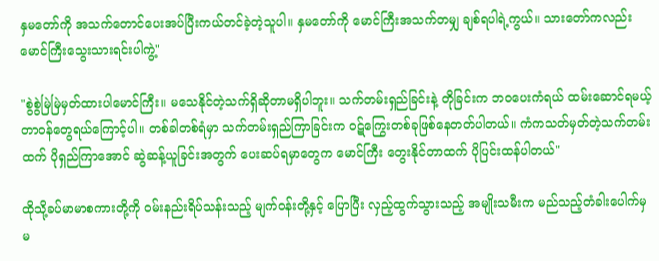နှမတော်ကို အသက်တောင်ပေးအပ်ပြီးကယ်တင်ခဲ့တဲ့သူပါ။ နှမတော်ကို မောင်ကြီးအသက်တမျှ ချစ်ရပါရဲ့ကွယ်။ သားတော်ကလည်း မောင်ကြီးသွေးသားရင်းပါကွဲ့"

"စွဲစွဲမြဲမြဲမှတ်ထားပါမောင်ကြီး။ မသေနိုင်တဲ့သက်ရှိဆိုတာမရှိပါဘူး။ သက်တမ်းရှည်ခြင်းနဲ့ တိုခြင်းက ဘ၀ပေးကံရယ် ထမ်းဆောင်ရမယ့် တာ၀န်တွေရယ်ကြောင့်ပါ။ တစ်ခါတစ်ရံမှာ သက်တမ်းရှည်ကြာခြင်းက ဝဋ်ကြွေးတစ်ခုဖြစ်နေတတ်ပါတယ်။ ကံကသတ်မှတ်တဲ့သက်တမ်းထက် ပိုရှည်ကြာအောင် ဆွဲဆန့်ယူခြင်းအတွက် ပေးဆပ်ရမှာတွေက မောင်ကြီး တွေးနိုင်တာထက် ပိုပြင်းထန်ပါတယ်"

ထိုသို့ခပ်မာမာစကားတို့ကို ၀မ်းနည်းရိပ်သန်းသည့် မျက်၀န်းတို့နှင့် ပြောပြီး လှည့်ထွက်သွားသည့် အမျိုးသမီးက မည်သည့်တံခါးပေါက်မှ မ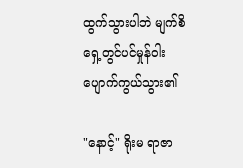ထွက်သွားပါဘဲ မျက်စိရှေ့တွင်ပင်မှုန်၀ါးပျောက်ကွယ်သွား၏

"နောင့်" ရိုးမ ရာဇာ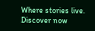Where stories live. Discover now